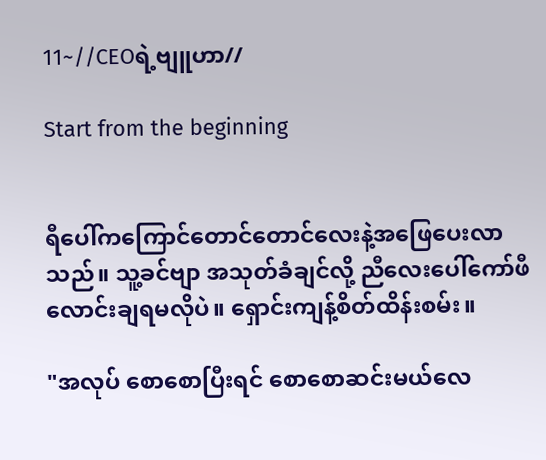11~//CEOရဲ့ဗျူဟာ//

Start from the beginning


ရီပေါ်ကကြောင်တောင်တောင်လေးနဲ့အဖြေပေးလာ
သည်။ သူ့ခင်ဗျာ အသုတ်ခံချင်လို့ ညီလေးပေါ်ကော်ဖီ
လောင်းချရမလိုပဲ။ ရှောင်းကျန့်စိတ်ထိန်းစမ်း။

"အလုပ် စောစောပြီးရင် စောစောဆင်းမယ်လေ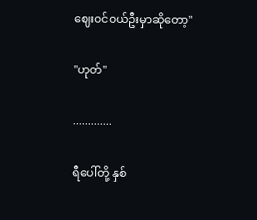ဈေး၀င်၀ယ်ဦးမှာဆိုတော့"

"ဟုတ်"

.............

ရီပေါ်တို့ နှစ်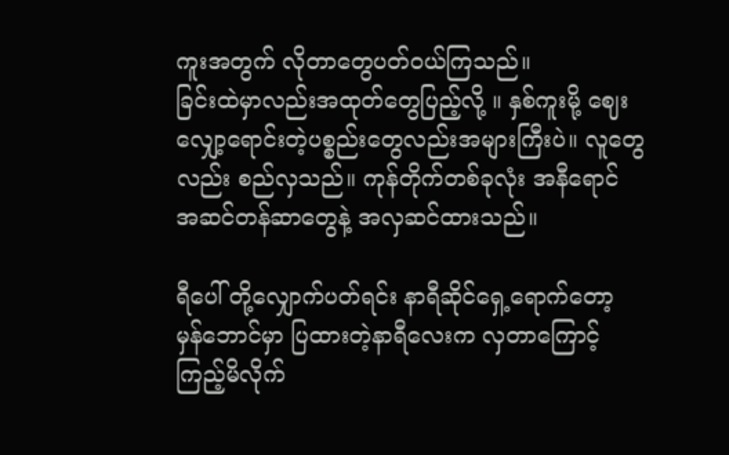ကူးအတွက် လိုတာတွေပတ်၀ယ်ကြသည်။
ခြင်းထဲမှာလည်းအထုတ်တွေပြည့်လို့ ။ နှစ်ကူးမို့ ဈေး
လျှော့ရောင်းတဲ့ပစ္စည်းတွေလည်းအများကြီးပဲ။ လူတွေ
လည်း စည်လှသည်။ ကုန်တိုက်တစ်ခုလုံး အနီရောင်
အဆင်တန်ဆာတွေနဲ့ အလှဆင်ထားသည်။

ရီပေါ် တို့လျှောက်ပတ်ရင်း နာရီဆိုင်ရှေ့ရောက်တော့
မှန်ဘောင်မှာ ပြထားတဲ့နာရီလေးက လှတာကြောင့်
ကြည့်မိလိုက်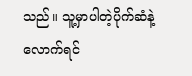သည်။ သူ့မှာပါတဲ့ပိုက်ဆံနဲ့လောက်ရင်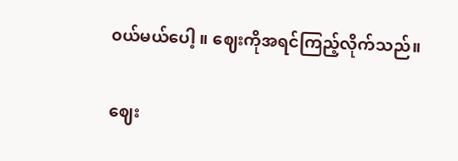၀ယ်မယ်ပေါ့ ။ ဈေးကိုအရင်ကြည့်လိုက်သည်။

ဈေး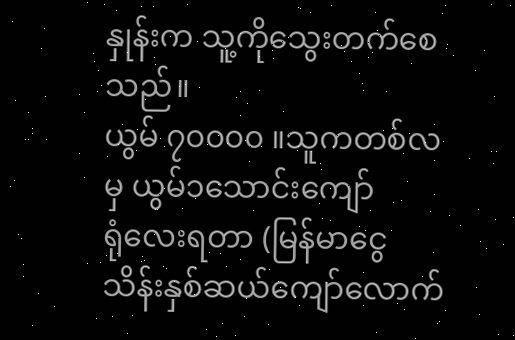နှုန်းက သူ့ကိုသွေးတက်စေသည်။
ယွမ် ၇၀၀၀၀ ။သူကတစ်လမှ ယွမ်၁သောင်းကျော်
ရုံလေးရတာ (မြန်မာငွေ သိန်းနှစ်ဆယ်ကျော်လောက်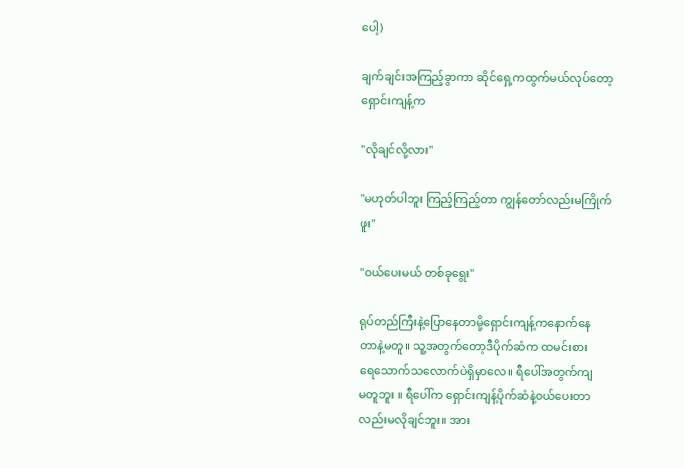ပေါ့)

ချက်ချင်းအကြည့်ခွာကာ ဆိုင်ရှေ့ကထွက်မယ်လုပ်တော့
ရှောင်းကျန့်က

"လိုချင်လို့လား"

"မဟုတ်ပါဘူး ကြည့်ကြည့်တာ ကျွန်တော်လည်းမကြိုက်
ဖူး"

"၀ယ်ပေးမယ် တစ်ခုရွေး"

ရုပ်တည်ကြီးနဲ့ပြောနေတာမို့ရှောင်းကျန့်ကနောက်နေ
တာနဲ့မတူ။ သူ့အတွက်တော့ဒီပိုက်ဆံက ထမင်းစား
ရေသောက်သလောက်ပဲရှိမှာလေ။ ရီပေါ်အတွက်ကျ
မတူဘူး ။ ရီပေါ်က ရှောင်းကျန့်ပိုက်ဆံနဲ့၀ယ်ပေးတာ
လည်းမလိုချင်ဘူး။ အား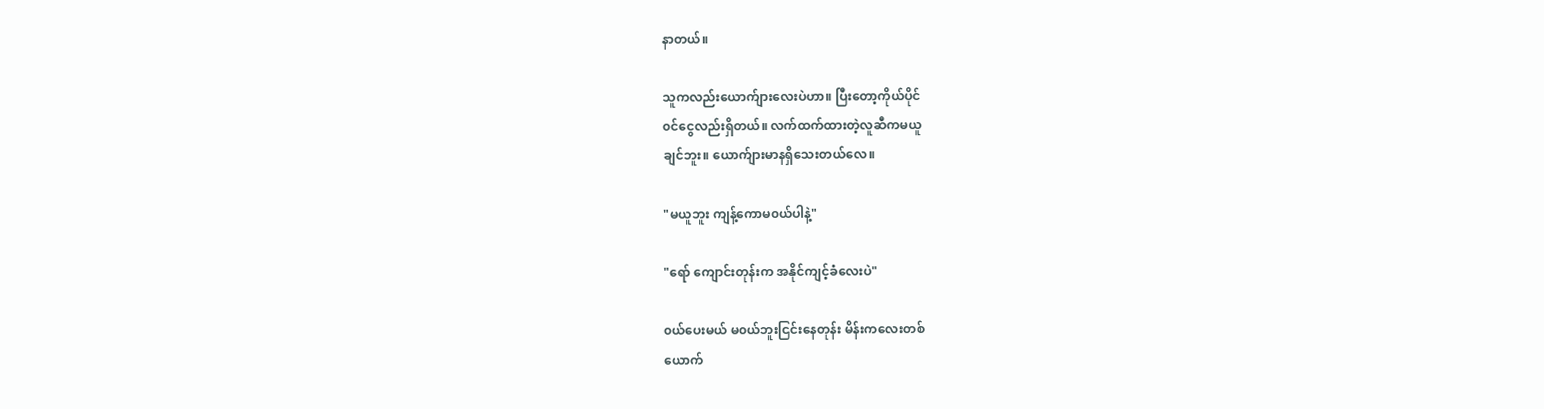နာတယ်။

သူကလည်းယောက်ျားလေးပဲဟာ။ ပြီးတော့ကိုယ်ပိုင်
၀င်ငွေလည်းရှိတယ်။ လက်ထက်ထားတဲ့လူဆီကမယူ
ချင်ဘူး။ ယောက်ျားမာနရှိသေးတယ်လေ။

"မယူဘူး ကျန့်ကောမ၀ယ်ပါနဲ့"

"ရော် ကျောင်းတုန်းက အနိုင်ကျင့်ခံလေးပဲ"

၀ယ်ပေးမယ် မ၀ယ်ဘူးငြင်းနေတုန်း မိန်းကလေးတစ်
ယောက်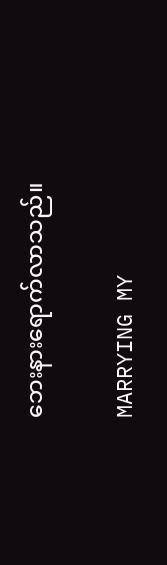ဘေးနားရောက်လာသည်။

MARRYING MY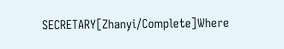SECRETARY[Zhanyi/Complete]Where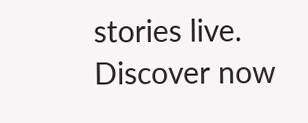stories live. Discover now